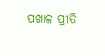ପଖାଳ ପ୍ରୀତି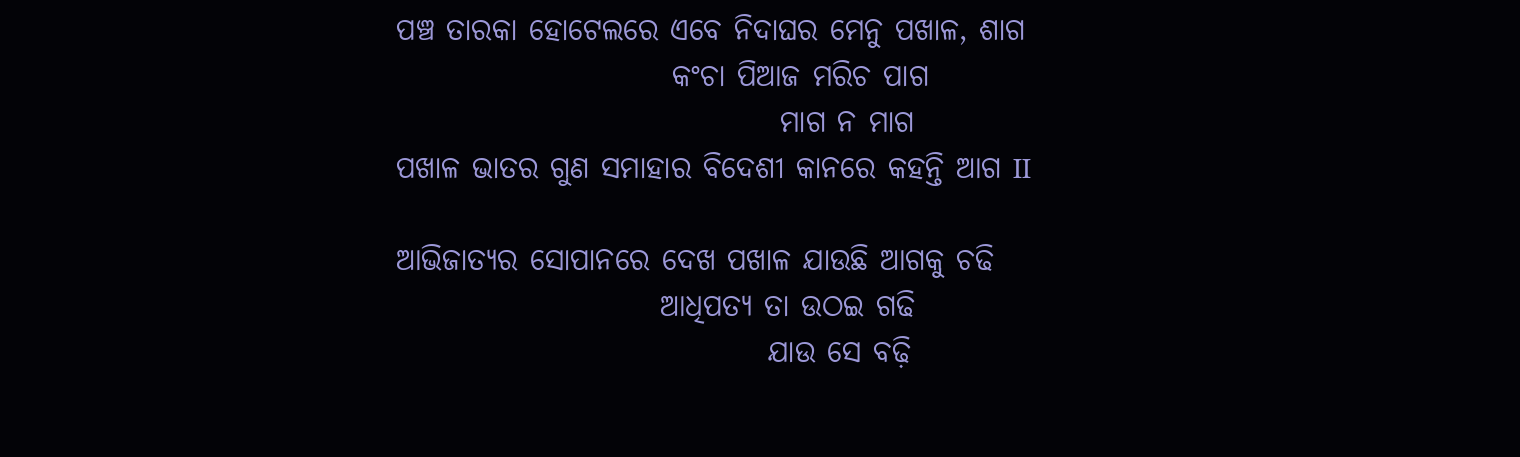ପଞ୍ଚ ତାରକା ହୋଟେଲରେ ଏବେ ନିଦାଘର ମେନୁ ପଖାଳ, ଶାଗ
                       କଂଚା ପିଆଜ ମରିଚ ପାଗ
                                ମାଗ ନ ମାଗ
ପଖାଳ ଭାତର ଗୁଣ ସମାହାର ବିଦେଶୀ କାନରେ କହନ୍ତି ଆଗ II

ଆଭିଜାତ୍ୟର ସୋପାନରେ ଦେଖ ପଖାଳ ଯାଉଛି ଆଗକୁ ଚଢି
                      ଆଧିପତ୍ୟ ତା ଉଠଇ ଗଢି
                               ଯାଉ ସେ ବଢ଼ି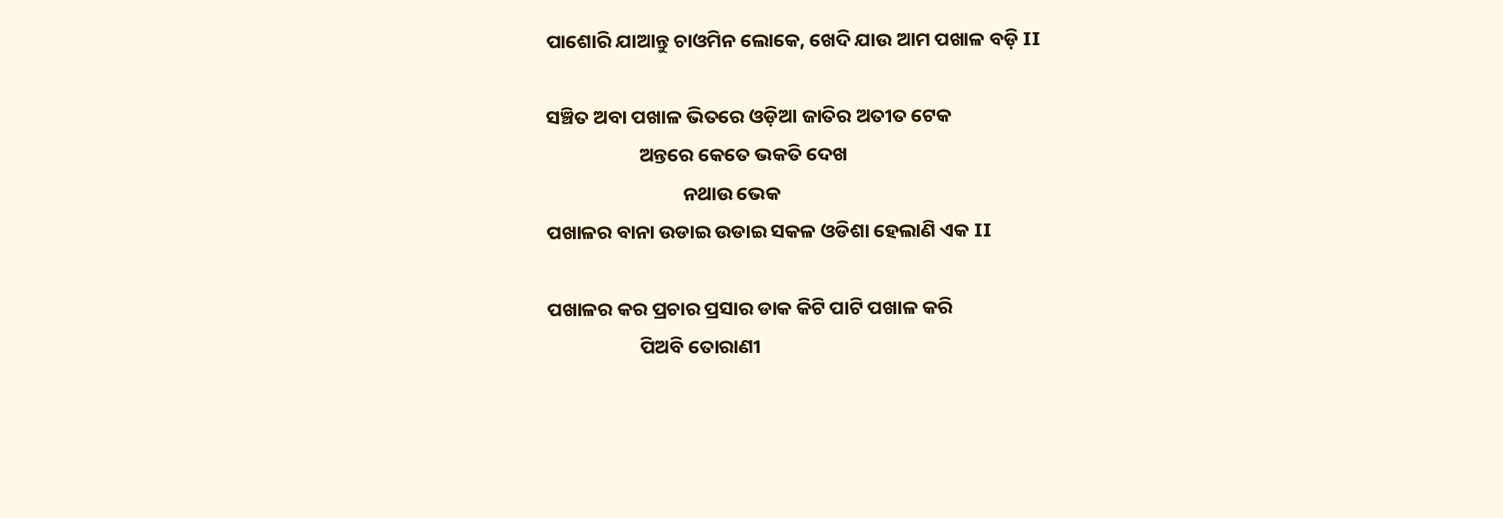ପାଶୋରି ଯାଆନ୍ତୁ ଚାଓମିନ ଲୋକେ, ଖେଦି ଯାଉ ଆମ ପଖାଳ ବଡ଼ି II

ସଞ୍ଚିତ ଅବା ପଖାଳ ଭିତରେ ଓଡ଼ିଆ ଜାତିର ଅତୀତ ଟେକ
                     ଅନ୍ତରେ କେତେ ଭକତି ଦେଖ
                               ନଥାଉ ଭେକ
ପଖାଳର ବାନା ଉଡାଇ ଉଡାଇ ସକଳ ଓଡିଶା ହେଲାଣି ଏକ II

ପଖାଳର କର ପ୍ରଚାର ପ୍ରସାର ଡାକ କିଟି ପାଟି ପଖାଳ କରି
                     ପିଅବି ତୋରାଣୀ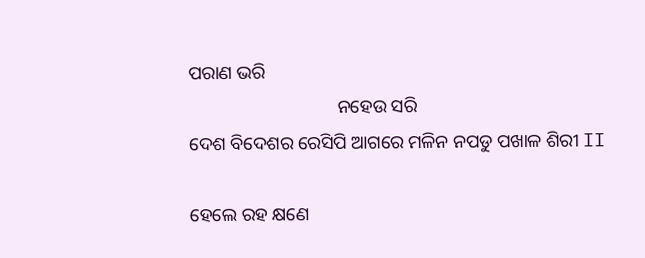ପରାଣ ଭରି
                                ନହେଉ ସରି
ଦେଶ ବିଦେଶର ରେସିପି ଆଗରେ ମଳିନ ନପଡୁ ପଖାଳ ଶିରୀ II

ହେଲେ ରହ କ୍ଷଣେ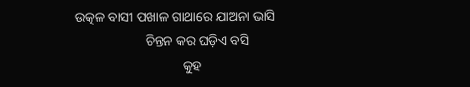ଉତ୍କଳ ବାସୀ ପଖାଳ ଗାଥାରେ ଯାଅନା ଭାସି
                     ଚିନ୍ତନ କର ଘଡ଼ିଏ ବସି
                                କୁହ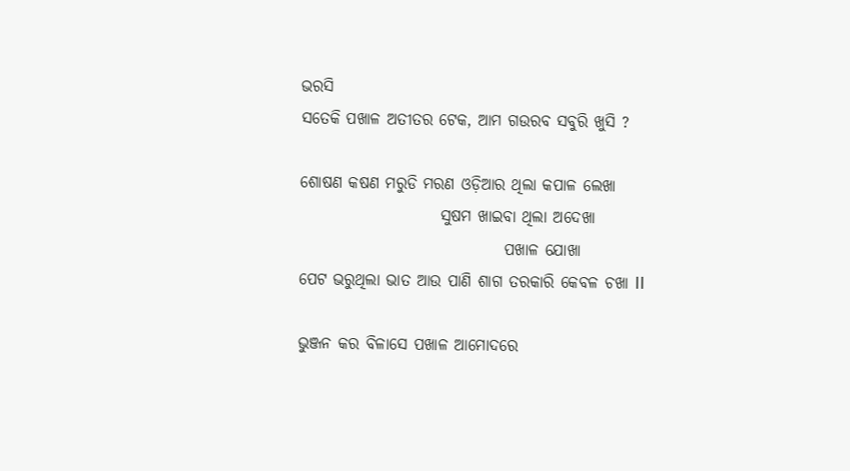ଭରସି
ସତେକି ପଖାଳ ଅତୀତର ଟେକ, ଆମ ଗଉରବ ସବୁରି ଖୁସି ?

ଶୋଷଣ କଷଣ ମରୁଡି ମରଣ ଓଡ଼ିଆର ଥିଲା କପାଳ ଲେଖା
                      ସୁଷମ ଖାଇବା ଥିଲା ଅଦେଖା
                                ପଖାଳ ଯୋଖା
ପେଟ ଭରୁଥିଲା ଭାତ ଆଉ ପାଣି ଶାଗ ତରକାରି କେବଳ ଚଖା II

ଭୁଞ୍ଜନ କର ବିଳାସେ ପଖାଳ ଆମୋଦରେ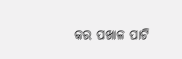କର ପଖାଳ ପାଟି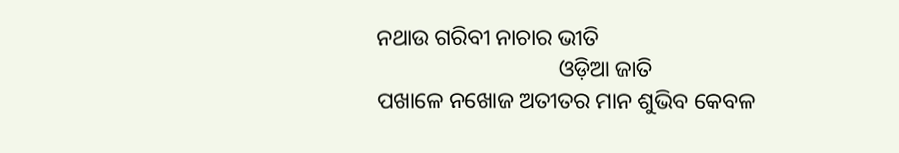ନଥାଉ ଗରିବୀ ନାଚାର ଭୀତି
                                ଓଡ଼ିଆ ଜାତି
ପଖାଳେ ନଖୋଜ ଅତୀତର ମାନ ଶୁଭିବ କେବଳ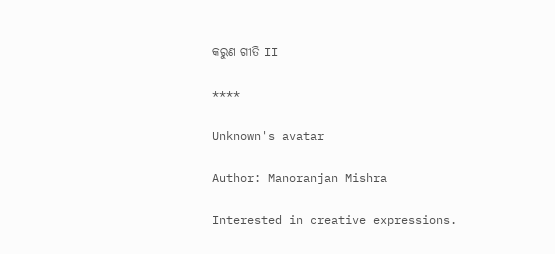କରୁଣ ଗୀତି II

****

Unknown's avatar

Author: Manoranjan Mishra

Interested in creative expressions.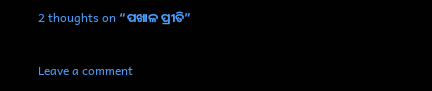2 thoughts on “ପଖାଳ ପ୍ରୀତି”

Leave a comment